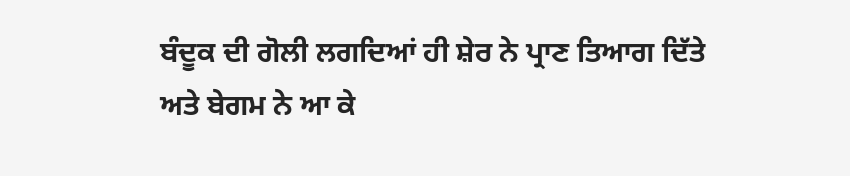ਬੰਦੂਕ ਦੀ ਗੋਲੀ ਲਗਦਿਆਂ ਹੀ ਸ਼ੇਰ ਨੇ ਪ੍ਰਾਣ ਤਿਆਗ ਦਿੱਤੇ
ਅਤੇ ਬੇਗਮ ਨੇ ਆ ਕੇ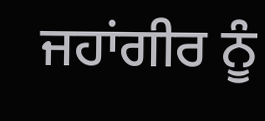ਜਹਾਂਗੀਰ ਨੂੰ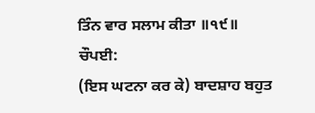ਤਿੰਨ ਵਾਰ ਸਲਾਮ ਕੀਤਾ ॥੧੯॥
ਚੌਪਈ:
(ਇਸ ਘਟਨਾ ਕਰ ਕੇ) ਬਾਦਸ਼ਾਹ ਬਹੁਤ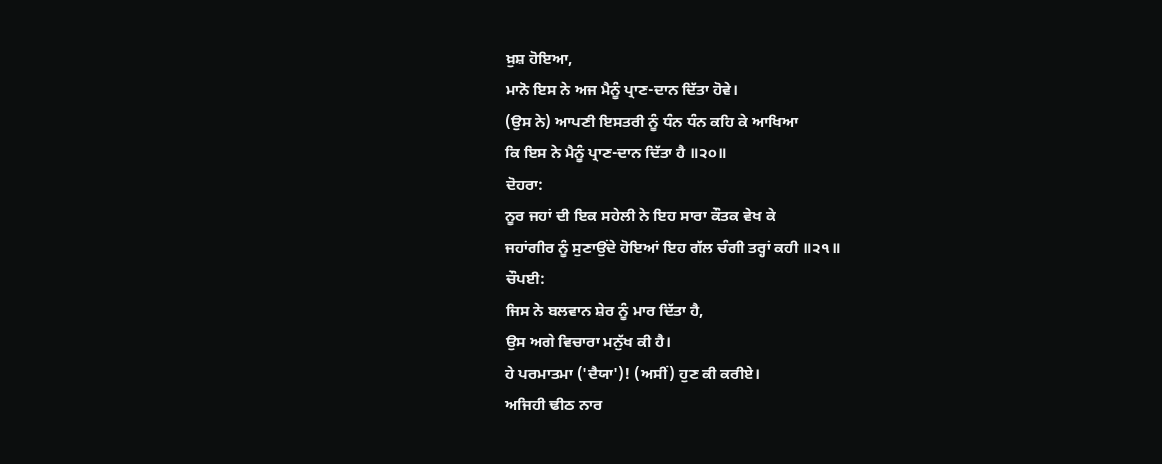ਖ਼ੁਸ਼ ਹੋਇਆ,
ਮਾਨੋ ਇਸ ਨੇ ਅਜ ਮੈਨੂੰ ਪ੍ਰਾਣ-ਦਾਨ ਦਿੱਤਾ ਹੋਵੇ।
(ਉਸ ਨੇ) ਆਪਣੀ ਇਸਤਰੀ ਨੂੰ ਧੰਨ ਧੰਨ ਕਹਿ ਕੇ ਆਖਿਆ
ਕਿ ਇਸ ਨੇ ਮੈਨੂੰ ਪ੍ਰਾਣ-ਦਾਨ ਦਿੱਤਾ ਹੈ ॥੨੦॥
ਦੋਹਰਾ:
ਨੂਰ ਜਹਾਂ ਦੀ ਇਕ ਸਹੇਲੀ ਨੇ ਇਹ ਸਾਰਾ ਕੌਤਕ ਵੇਖ ਕੇ
ਜਹਾਂਗੀਰ ਨੂੰ ਸੁਣਾਉਂਦੇ ਹੋਇਆਂ ਇਹ ਗੱਲ ਚੰਗੀ ਤਰ੍ਹਾਂ ਕਹੀ ॥੨੧॥
ਚੌਪਈ:
ਜਿਸ ਨੇ ਬਲਵਾਨ ਸ਼ੇਰ ਨੂੰ ਮਾਰ ਦਿੱਤਾ ਹੈ,
ਉਸ ਅਗੇ ਵਿਚਾਰਾ ਮਨੁੱਖ ਕੀ ਹੈ।
ਹੇ ਪਰਮਾਤਮਾ ('ਦੈਯਾ')! (ਅਸੀਂ) ਹੁਣ ਕੀ ਕਰੀਏ।
ਅਜਿਹੀ ਢੀਠ ਨਾਰ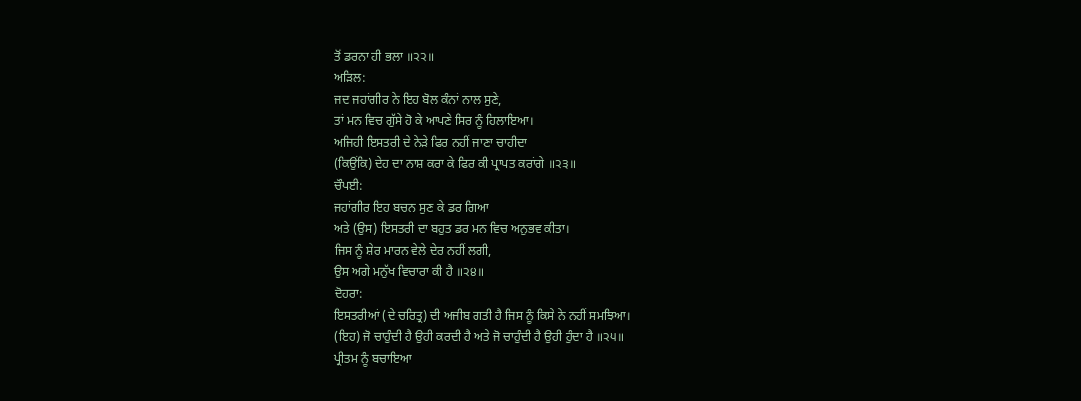ਤੋਂ ਡਰਨਾ ਹੀ ਭਲਾ ॥੨੨॥
ਅੜਿਲ:
ਜਦ ਜਹਾਂਗੀਰ ਨੇ ਇਹ ਬੋਲ ਕੰਨਾਂ ਨਾਲ ਸੁਣੇ,
ਤਾਂ ਮਨ ਵਿਚ ਗੁੱਸੇ ਹੋ ਕੇ ਆਪਣੇ ਸਿਰ ਨੂੰ ਹਿਲਾਇਆ।
ਅਜਿਹੀ ਇਸਤਰੀ ਦੇ ਨੇੜੇ ਫਿਰ ਨਹੀਂ ਜਾਣਾ ਚਾਹੀਦਾ
(ਕਿਉਂਕਿ) ਦੇਹ ਦਾ ਨਾਸ਼ ਕਰਾ ਕੇ ਫਿਰ ਕੀ ਪ੍ਰਾਪਤ ਕਰਾਂਗੇ ॥੨੩॥
ਚੌਪਈ:
ਜਹਾਂਗੀਰ ਇਹ ਬਚਨ ਸੁਣ ਕੇ ਡਰ ਗਿਆ
ਅਤੇ (ਉਸ) ਇਸਤਰੀ ਦਾ ਬਹੁਤ ਡਰ ਮਨ ਵਿਚ ਅਨੁਭਵ ਕੀਤਾ।
ਜਿਸ ਨੂੰ ਸ਼ੇਰ ਮਾਰਨ ਵੇਲੇ ਦੇਰ ਨਹੀਂ ਲਗੀ,
ਉਸ ਅਗੇ ਮਨੁੱਖ ਵਿਚਾਰਾ ਕੀ ਹੈ ॥੨੪॥
ਦੋਹਰਾ:
ਇਸਤਰੀਆਂ (ਦੇ ਚਰਿਤ੍ਰ) ਦੀ ਅਜੀਬ ਗਤੀ ਹੈ ਜਿਸ ਨੂੰ ਕਿਸੇ ਨੇ ਨਹੀਂ ਸਮਝਿਆ।
(ਇਹ) ਜੋ ਚਾਹੁੰਦੀ ਹੈ ਉਹੀ ਕਰਦੀ ਹੈ ਅਤੇ ਜੋ ਚਾਹੁੰਦੀ ਹੈ ਉਹੀ ਹੁੰਦਾ ਹੈ ॥੨੫॥
ਪ੍ਰੀਤਮ ਨੂੰ ਬਚਾਇਆ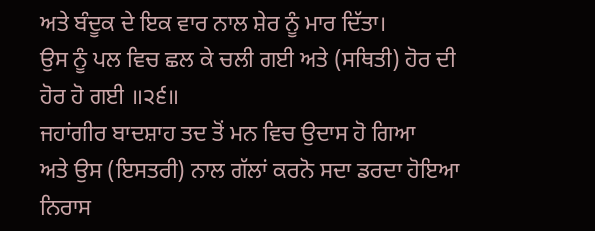ਅਤੇ ਬੰਦੂਕ ਦੇ ਇਕ ਵਾਰ ਨਾਲ ਸ਼ੇਰ ਨੂੰ ਮਾਰ ਦਿੱਤਾ।
ਉਸ ਨੂੰ ਪਲ ਵਿਚ ਛਲ ਕੇ ਚਲੀ ਗਈ ਅਤੇ (ਸਥਿਤੀ) ਹੋਰ ਦੀ ਹੋਰ ਹੋ ਗਈ ॥੨੬॥
ਜਹਾਂਗੀਰ ਬਾਦਸ਼ਾਹ ਤਦ ਤੋਂ ਮਨ ਵਿਚ ਉਦਾਸ ਹੋ ਗਿਆ
ਅਤੇ ਉਸ (ਇਸਤਰੀ) ਨਾਲ ਗੱਲਾਂ ਕਰਨੋ ਸਦਾ ਡਰਦਾ ਹੋਇਆ ਨਿਰਾਸ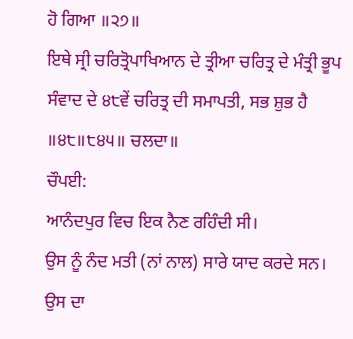ਹੋ ਗਿਆ ॥੨੭॥
ਇਥੇ ਸ੍ਰੀ ਚਰਿਤ੍ਰੋਪਾਖਿਆਨ ਦੇ ਤ੍ਰੀਆ ਚਰਿਤ੍ਰ ਦੇ ਮੰਤ੍ਰੀ ਭੂਪ ਸੰਵਾਦ ਦੇ ੪੮ਵੇਂ ਚਰਿਤ੍ਰ ਦੀ ਸਮਾਪਤੀ, ਸਭ ਸ਼ੁਭ ਹੈ ॥੪੮॥੮੪੫॥ ਚਲਦਾ॥
ਚੌਪਈ:
ਆਨੰਦਪੁਰ ਵਿਚ ਇਕ ਨੈਣ ਰਹਿੰਦੀ ਸੀ।
ਉਸ ਨੂੰ ਨੰਦ ਮਤੀ (ਨਾਂ ਨਾਲ) ਸਾਰੇ ਯਾਦ ਕਰਦੇ ਸਨ।
ਉਸ ਦਾ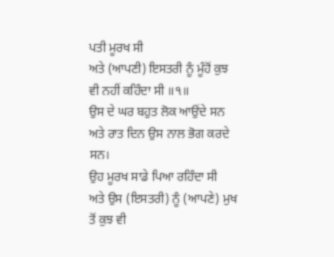ਪਤੀ ਮੂਰਖ ਸੀ
ਅਤੇ (ਆਪਣੀ) ਇਸਤਰੀ ਨੂੰ ਮੂੰਹੋਂ ਕੁਝ ਵੀ ਨਹੀਂ ਕਹਿੰਦਾ ਸੀ ॥੧॥
ਉਸ ਦੇ ਘਰ ਬਹੁਤ ਲੋਕ ਆਉਂਦੇ ਸਨ
ਅਤੇ ਰਾਤ ਦਿਨ ਉਸ ਨਾਲ ਭੋਗ ਕਰਦੇ ਸਨ।
ਉਹ ਮੂਰਖ ਸਾਡੇ ਪਿਆ ਰਹਿੰਦਾ ਸੀ
ਅਤੇ ਉਸ (ਇਸਤਰੀ) ਨੂੰ (ਆਪਣੇ) ਮੁਖ ਤੋਂ ਕੁਝ ਵੀ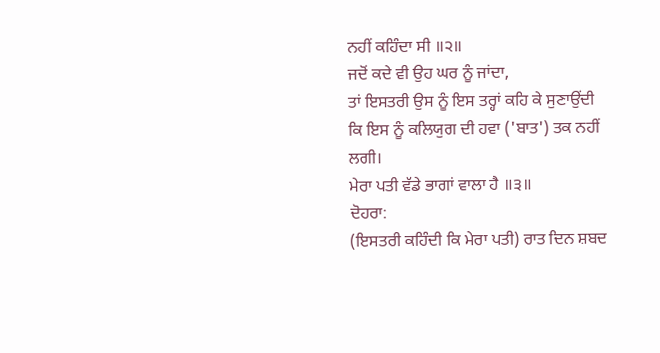ਨਹੀਂ ਕਹਿੰਦਾ ਸੀ ॥੨॥
ਜਦੋਂ ਕਦੇ ਵੀ ਉਹ ਘਰ ਨੂੰ ਜਾਂਦਾ,
ਤਾਂ ਇਸਤਰੀ ਉਸ ਨੂੰ ਇਸ ਤਰ੍ਹਾਂ ਕਹਿ ਕੇ ਸੁਣਾਉਂਦੀ
ਕਿ ਇਸ ਨੂੰ ਕਲਿਯੁਗ ਦੀ ਹਵਾ ('ਬਾਤ') ਤਕ ਨਹੀਂ ਲਗੀ।
ਮੇਰਾ ਪਤੀ ਵੱਡੇ ਭਾਗਾਂ ਵਾਲਾ ਹੈ ॥੩॥
ਦੋਹਰਾ:
(ਇਸਤਰੀ ਕਹਿੰਦੀ ਕਿ ਮੇਰਾ ਪਤੀ) ਰਾਤ ਦਿਨ ਸ਼ਬਦ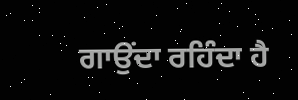ਗਾਉਂਦਾ ਰਹਿੰਦਾ ਹੈ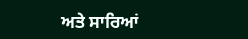ਅਤੇ ਸਾਰਿਆਂ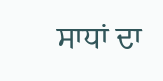ਸਾਧਾਂ ਦਾ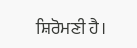ਸ਼ਿਰੋਮਣੀ ਹੈ।